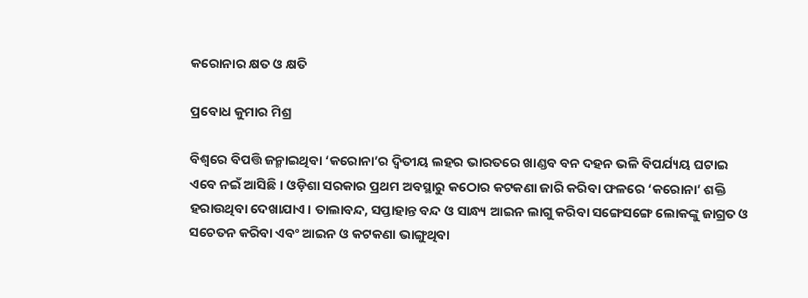କରୋନାର କ୍ଷତ ଓ କ୍ଷତି

ପ୍ରବୋଧ କୁମାର ମିଶ୍ର

ବିଶ୍ବରେ ବିପତ୍ତି ଜନ୍ମାଇଥିବା ‘କରୋନା’ର ଦ୍ବିତୀୟ ଲହର ଭାରତରେ ଖାଣ୍ଡବ ବନ ଦହନ ଭଳି ବିପର୍ଯ୍ୟୟ ଘଟାଇ ଏବେ ନଇଁ ଆସିଛି। ଓଡ଼ିଶା ସରକାର ପ୍ରଥମ ଅବସ୍ଥାରୁ କଠୋର କଟକଣା ଜାରି କରିବା ଫଳରେ ‘କରୋନା’ ଶକ୍ତି ହରାଉଥିବା ଦେଖାଯାଏ। ତାଲାବନ୍ଦ, ସପ୍ତାହାନ୍ତ ବନ୍ଦ ଓ ସାନ୍ଧ୍ୟ ଆଇନ ଲାଗୁ କରିବା ସଙ୍ଗେସଙ୍ଗେ ଲୋକଙ୍କୁ ଜାଗ୍ରତ ଓ ସଚେତନ କରିବା ଏବଂ ଆଇନ ଓ କଟକଣା ଭାଙ୍ଗୁଥିବା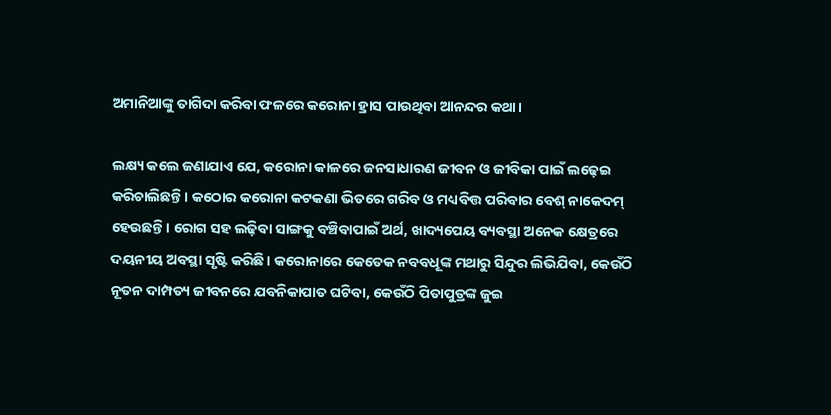ଅମାନିଆଙ୍କୁ ତାଗିଦା କରିବା ଫଳରେ କରୋନା ହ୍ରାସ ପାଉଥିବା ଆନନ୍ଦର କଥା।

ଲକ୍ଷ୍ୟ କଲେ ଜଣାଯାଏ ଯେ, କରୋନା କାଳରେ ଜନସାଧାରଣ ଜୀବନ ଓ ଜୀବିକା ପାଇଁ ଲଢ଼େଇ କରିଚାଲିଛନ୍ତି। କଠୋର କରୋନା କଟକଣା ଭିତରେ ଗରିବ ଓ ମଧ୍ୟବିତ୍ତ ପରିବାର ବେଶ୍ ନାକେଦମ୍‌ ହେଉଛନ୍ତି। ରୋଗ ସହ ଲଢ଼ିବା ସାଙ୍ଗକୁ ବଞ୍ଚିବାପାଇଁ ଅର୍ଥ, ଖାଦ୍ୟପେୟ ବ୍ୟବସ୍ଥା ଅନେକ କ୍ଷେତ୍ରରେ ଦୟନୀୟ ଅବସ୍ଥା ସୃଷ୍ଟି କରିଛି। କରୋନାରେ କେତେକ ନବବଧୂଙ୍କ ମଥାରୁ ସିନ୍ଦୁର ଲିଭିଯିବା, କେଉଁଠି ନୂତନ ଦାମ୍ପତ୍ୟ ଜୀବନରେ ଯବନିକାପାତ ଘଟିବା, କେଉଁଠି ପିତାପୁତ୍ରଙ୍କ ଜୁଇ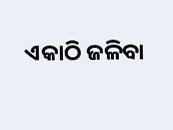ଏକାଠି ଜଳିବା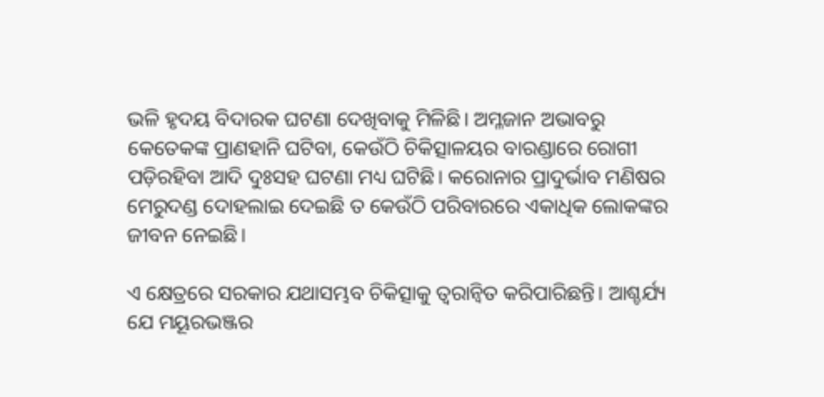ଭଳି ହୃଦୟ ବିଦାରକ ଘଟଣା ଦେଖିବାକୁ ମିଳିଛି। ଅମ୍ଳଜାନ ଅଭାବରୁ କେତେକଙ୍କ ପ୍ରାଣହାନି ଘଟିବା, କେଉଁଠି ଚିକିତ୍ସାଳୟର ବାରଣ୍ଡାରେ ରୋଗୀ ପଡ଼ିରହିବା ଆଦି ଦୁଃସହ ଘଟଣା ମଧ୍ୟ ଘଟିଛି। କରୋନାର ପ୍ରାଦୁର୍ଭାବ ମଣିଷର ମେରୁଦଣ୍ଡ ଦୋହଲାଇ ଦେଇଛି ତ କେଉଁଠି ପରିବାରରେ ଏକାଧିକ ଲୋକଙ୍କର ଜୀବନ ନେଇଛି।

ଏ କ୍ଷେତ୍ରରେ ସରକାର ଯଥାସମ୍ଭବ ଚିକିତ୍ସାକୁ ତ୍ବରାନ୍ବିତ କରିପାରିଛନ୍ତି। ଆଶ୍ଚର୍ଯ୍ୟ ଯେ ମୟୂରଭଞ୍ଜର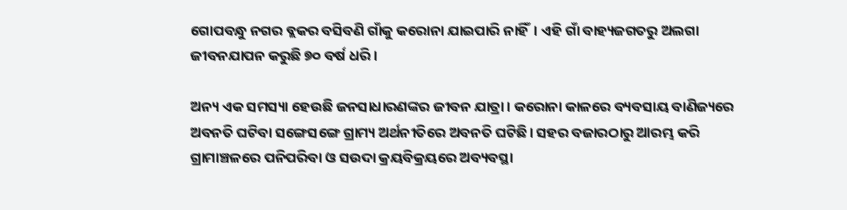ଗୋପବନ୍ଧୁ ନଗର ବ୍ଲକର ବସିବଣି ଗାଁକୁ କରୋନା ଯାଇପାରି ନାହିଁ। ଏହି ଗାଁ ବାହ୍ୟଜଗତରୁ ଅଲଗା ଜୀବନଯାପନ କରୁଛି ୭୦ ବର୍ଷ ଧରି।

ଅନ୍ୟ ଏକ ସମସ୍ୟା ହେଉଛି ଜନସାଧାରଣଙ୍କର ଜୀବନ ଯାତ୍ରା। କରୋନା କାଳରେ ବ୍ୟବସାୟ ବାଣିଜ୍ୟରେ ଅବନତି ଘଟିବା ସଙ୍ଗେସଙ୍ଗେ ଗ୍ରାମ୍ୟ ଅର୍ଥନୀତିରେ ଅବନତି ଘଟିଛି। ସହର ବଜାରଠାରୁ ଆରମ୍ଭ କରି ଗ୍ରାମାଞ୍ଚଳରେ ପନିପରିବା ଓ ସଉଦା କ୍ରୟବିକ୍ରୟରେ ଅବ୍ୟବସ୍ଥା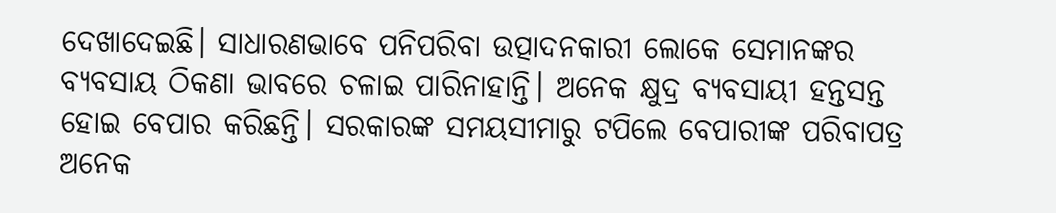ଦେଖାଦେଇଛି। ସାଧାରଣଭାବେ ପନିପରିବା ଉତ୍ପାଦନକାରୀ ଲୋକେ ସେମାନଙ୍କର ବ୍ୟବସାୟ ଠିକଣା ଭାବରେ ଚଳାଇ ପାରିନାହାନ୍ତି। ଅନେକ କ୍ଷୁଦ୍ର ବ୍ୟବସାୟୀ ହନ୍ତସନ୍ତ ହୋଇ ବେପାର କରିଛନ୍ତି। ସରକାରଙ୍କ ସମୟସୀମାରୁ ଟପିଲେ ବେପାରୀଙ୍କ ପରିବାପତ୍ର ଅନେକ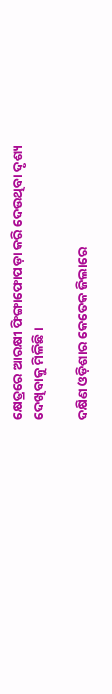କ୍ଷେତ୍ରରେ ଆରକ୍ଷୀ ଫିଙ୍ଗାଫୋପଡ଼ା କରି ଦେଉଥିବା ଦୃଶ୍ୟ ଦେଖିବାକୁ ମିଳିଛି।

ଦକ୍ଷିଣ ଓଡ଼ିଶାର କେତେକ ଜିଲାରେ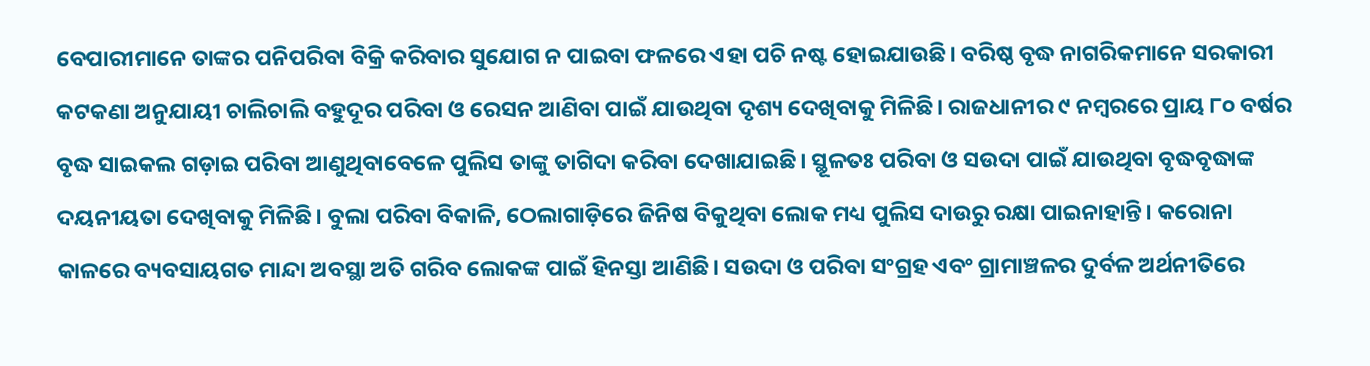ବେପାରୀମାନେ ତାଙ୍କର ପନିପରିବା ବିକ୍ରି କରିବାର ସୁଯୋଗ ନ ପାଇବା ଫଳରେ ଏହା ପଚି ନଷ୍ଟ ହୋଇଯାଉଛି। ବରିଷ୍ଠ ବୃଦ୍ଧ ନାଗରିକମାନେ ସରକାରୀ କଟକଣା ଅନୁଯାୟୀ ଚାଲିଚାଲି ବହୁଦୂର ପରିବା ଓ ରେସନ ଆଣିବା ପାଇଁ ଯାଉଥିବା ଦୃଶ୍ୟ ଦେଖିବାକୁ ମିଳିଛି। ରାଜଧାନୀର ୯ ନମ୍ବରରେ ପ୍ରାୟ ୮୦ ବର୍ଷର ବୃଦ୍ଧ ସାଇକଲ ଗଡ଼ାଇ ପରିବା ଆଣୁଥିବାବେଳେ ପୁଲିସ ତାଙ୍କୁ ତାଗିଦା କରିବା ଦେଖାଯାଇଛି। ସ୍ଥୂଳତଃ ପରିବା ଓ ସଉଦା ପାଇଁ ଯାଉଥିବା ବୃଦ୍ଧବୃଦ୍ଧାଙ୍କ ଦୟନୀୟତା ଦେଖିବାକୁ ମିଳିଛି। ବୁଲା ପରିବା ବିକାଳି, ଠେଲାଗାଡ଼ିରେ ଜିନିଷ ବିକୁଥିବା ଲୋକ ମଧ୍ୟ ପୁଲିସ ଦାଉରୁ ରକ୍ଷା ପାଇନାହାନ୍ତି। କରୋନା କାଳରେ ବ୍ୟବସାୟଗତ ମାନ୍ଦା ଅବସ୍ଥା ଅତି ଗରିବ ଲୋକଙ୍କ ପାଇଁ ହିନସ୍ତା ଆଣିଛି। ସଉଦା ଓ ପରିବା ସଂଗ୍ରହ ଏବଂ ଗ୍ରାମାଞ୍ଚଳର ଦୁର୍ବଳ ଅର୍ଥନୀତିରେ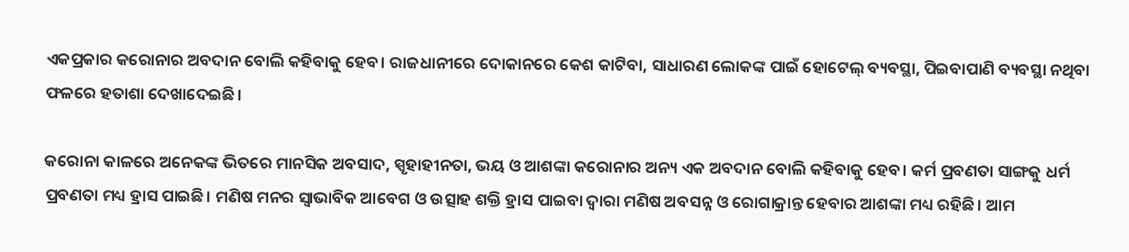ଏକପ୍ରକାର କରୋନାର ଅବଦାନ ବୋଲି କହିବାକୁ ହେବ। ରାଜଧାନୀରେ ଦୋକାନରେ କେଶ କାଟିବା, ସାଧାରଣ ଲୋକଙ୍କ ପାଇଁ ହୋଟେଲ୍‌ ବ୍ୟବସ୍ଥା, ପିଇବାପାଣି ବ୍ୟବସ୍ଥା ନଥିବା ଫଳରେ ହତାଶା ଦେଖାଦେଇଛି।

କରୋନା କାଳରେ ଅନେକଙ୍କ ଭିତରେ ମାନସିକ ଅବସାଦ, ସ୍ପୃହାହୀନତା, ଭୟ ଓ ଆଶଙ୍କା କରୋନାର ଅନ୍ୟ ଏକ ଅବଦାନ ବୋଲି କହିବାକୁ ହେବ। କର୍ମ ପ୍ରବଣତା ସାଙ୍ଗକୁ ଧର୍ମ ପ୍ରବଣତା ମଧ୍ୟ ହ୍ରାସ ପାଇଛି। ମଣିଷ ମନର ସ୍ବାଭାବିକ ଆବେଗ ଓ ଉତ୍ସାହ ଶକ୍ତି ହ୍ରାସ ପାଇବା ଦ୍ବାରା ମଣିଷ ଅବସନ୍ନ ଓ ରୋଗାକ୍ରାନ୍ତ ହେବାର ଆଶଙ୍କା ମଧ୍ୟ ରହିଛି। ଆମ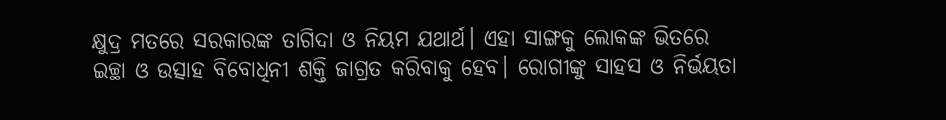କ୍ଷୁଦ୍ର ମତରେ ସରକାରଙ୍କ ତାଗିଦା ଓ ନିୟମ ଯଥାର୍ଥ। ଏହା ସାଙ୍ଗକୁ ଲୋକଙ୍କ ଭିତରେ ଇଚ୍ଛା ଓ ଉତ୍ସାହ ବିବୋଧିନୀ ଶକ୍ତି ଜାଗ୍ରତ କରିବାକୁ ହେବ। ରୋଗୀଙ୍କୁ ସାହସ ଓ ନିର୍ଭୟତା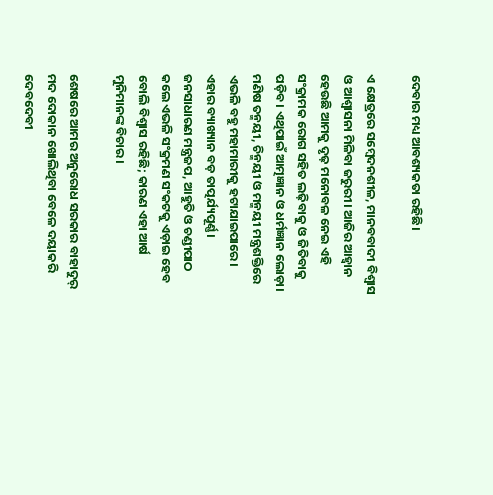ଦେବାର ମଧ୍ୟ ଆବଶ୍ୟକତା ରହିଛି।

ଏ କ୍ଷେତ୍ରରେ ସମ୍ବେଦନଶୀଳ, ମାନବବାଦୀ ବିଶ୍ବାସ ଓ ଆଶ୍ବାସନା ମିଳିବା ଜରୁରୀ। ଆଜିର ଆହ୍ବାନ ହେଉଛି ଆମକୁ ଦୃଢ଼ ମନୋବଳ ନେଇ ଏହି ସଂକ୍ରାମକ ରୋଗ ସହିତ ଲଢ଼ିବାକୁ ଓ ଜିତିବାକୁ ପଡ଼ିବ। ଏଥିପାଇଁ ଆତ୍ମଜ୍ଞାନ ଓ ଧର୍ମଜ୍ଞାନ ଲୋଡ଼ା। ମଣିଷ ତନ୍ମୟୀ, ଚିନ୍ମୟୀ ଓ ମନ୍ମୟୀ ମନ୍ତ୍ରଶକ୍ତିରେ ଏଭଳି ବହୁ ମହାମାରୀକୁ ହଟାଯାଇପାରେ। ଏହାର ବ୍ୟାଖ୍ୟାନ ବଡ଼ ତାତ୍ପର୍ଯ୍ୟପୂର୍ଣ୍ଣ। ଜନସାଧାରଣ ମନ୍ତ୍ରଜପ, ଆହୁତି ଓ ଚଣ୍ଡୀପାଠ କଲେ ଏଭଳି ସଂକ୍ରମଣ ସଂକଟକୁ ଏଡ଼ାଇ ହେବ ବୋଲି ବିଶ୍ବାସ ରହିଛି; କାରଣ ଏହା ଆର୍ଷ ମୁନିମାନଙ୍କ ବିଚାର।

ଶେଷରେ ଆମର ଅନୁରୋଧ ସରକାର ବାହାଦୁର୍‌ ମଦ ଦୋକାନ ଖୋଲିଥିବା ବେଳେ ଦୟାକରି ଦେବଦେବୀ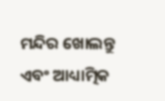ମନ୍ଦିର ଖୋଲନ୍ତୁ ଏବଂ ଆଧ୍ୟାତ୍ମିକ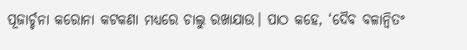ପୂଜାର୍ଚ୍ଚନା କରୋନା କଟକଣା ମଧ୍ୟରେ ଚାଲୁ ରଖାଯାଉ। ପାଠ କହେ, ‘ଦୈବ ବଳାନ୍ବିତଂ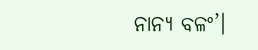ନାନ୍ୟ ବଳଂ’।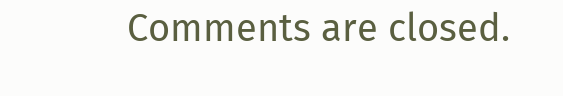Comments are closed.